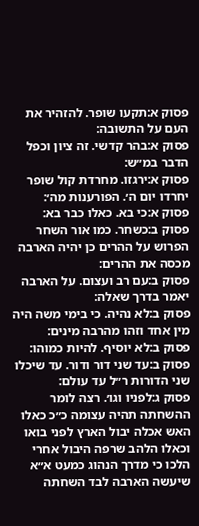פסוק א:תקעו שופר. להזהיר את העם על התשובה:
פסוק א:בהר קדשי. זה ציון וכפל הדבר במ״ש:
פסוק א:ירגזו. מחרדת קול שופר יחרדו יום ה׳. הפורענות מה׳:
פסוק א:כי בא. כאלו כבר בא:
פסוק ב:כשחר. כמו אור השחר הפרוש על ההרים כן יהיה הארבה מכסה את ההרים:
פסוק ב:עם רב ועצום. על הארבה יאמר בדרך שאלה:
פסוק ב:לא נהיה. כי בימי משה היה מין אחד וזהו מהרבה מינים:
פסוק ב:לא יוסיף. להיות כמוהו:
פסוק ב:עד שני דור ודור. עד שיכלו שני הדורות ר״ל עד עולם:
פסוק ג:לפניו וגו׳. רצה לומר ההשחתה תהיה עצומה כ״כ כאלו האש אכלה יבול הארץ לפני בואו וכאלו הלהב שרפה היבול אחרי הלכו כי מדרך הנהוג כמעט א״א שיעשה הארבה לבד השחתה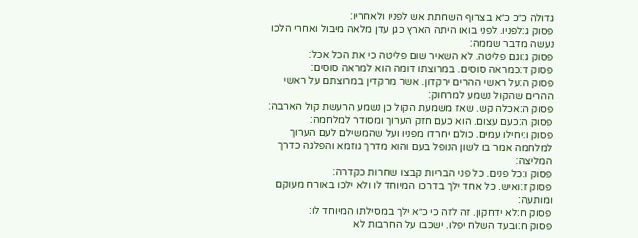גדולה כ״כ כ״א בצרוף השחתת אש לפניו ולאחריו:
פסוק ג:לפניו. לפני בואו היתה הארץ כגן עדן מלאה מיבול ואחרי הלכו נעשה מדבר שממה:
פסוק ג:וגם פליטה. לא השאיר שום פליטה כי את הכל אכל:
פסוק ד:כמראה סוסים. במרוצתו דומה הוא למראה סוסים:
פסוק ה:על ראשי ההרים ירקדון. אשר מרקדין במרוצתם על ראשי ההרים שהקול נשמע למרחוק:
פסוק ה:אכלה קש. שאז משמעת הקול כן נשמע הרעשת קול הארבה:
פסוק ה:כעם עצום. הוא כעם חזק הערוך ומסודר למלחמה:
פסוק ו:יחילו עמים. כולם יחרדו מפניו ועל שהמשילם לעם הערוך למלחמה אמר בו לשון הנופל בעם והוא מדרך גוזמא והפלגה כדרך המליצה:
פסוק ו:כל פנים. כל פני הבריות קבצו שחרות כקדרה:
פסוק ז:ואיש. כל אחד ילך בדרכו המיוחד לו ולא ילכו באורח מעוקם ומותעה:
פסוק ח:לא ידחקון. זה לזה כי כ״א ילך במסילתו המיוחד לו:
פסוק ח:ובעד השלח יפלו. ישכבו על החרבות לא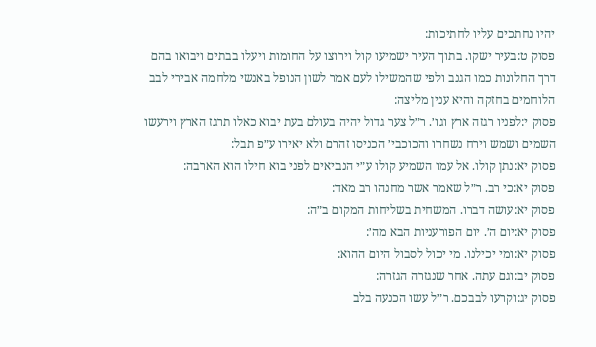יהיו נחתכים עליו לחתיכות:
פסוק ט:בעיר ישקו. בתוך העיר ישמיעו קול וירוצו על החומות ויעלו בבתים ויבואו בהם דרך החלונות כמו הגנב ולפי שהמשילו לעם אמר לשון הנופל באנשי מלחמה אבירי לבב הלוחמים בחזקה והיא ענין מליצה:
פסוק י:לפניו רגזה ארץ וגו׳. ר״ל צער גדול יהיה בעולם בעת יבוא כאלו תרגז הארץ וירעשו השמים ושמש וירח נשחרו והכוכבי׳ הכניסו זהרם ולא יאירו ע״פ תבל:
פסוק יא:נתן קולו. אל עמו השמיע קולו ע״י הנביאים לפני בוא חילו הוא הארבה:
פסוק יא:כי רב. ר״ל שאמר אשר מחנהו רב מאד:
פסוק יא:עושה דברו. המשחית בשליחות המקום ב״ה:
פסוק יא:יום ה׳. יום הפורעניות הבא מה׳:
פסוק יא:ומי יכילנו. מי יכול לסבול היום ההוא:
פסוק יב:וגם עתה. אחר שנגזרה הגזרה:
פסוק יג:וקרעו לבבכם. ר״ל עשו הכנעה בלב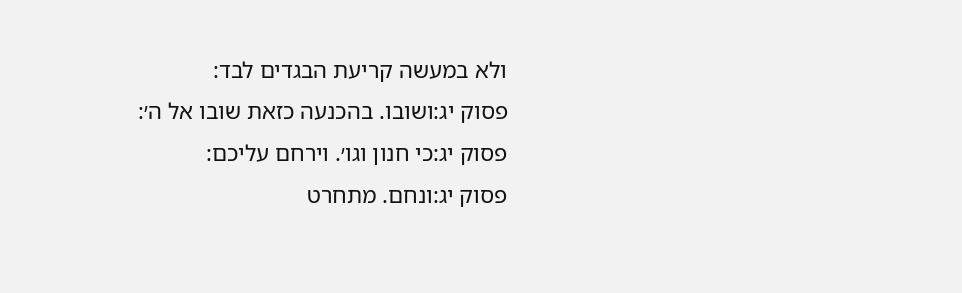ולא במעשה קריעת הבגדים לבד:
פסוק יג:ושובו. בהכנעה כזאת שובו אל ה׳:
פסוק יג:כי חנון וגו׳. וירחם עליכם:
פסוק יג:ונחם. מתחרט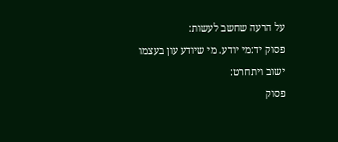על הרעה שחשב לעשות:
פסוק יד:מי יודע. מי שיודע עון בעצמו ישוב ויתחרט:
פסוק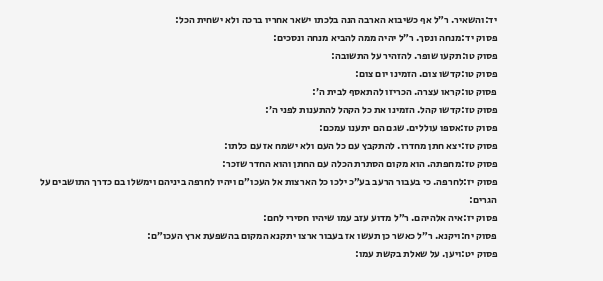יד:והשאיר. ר״ל אף כשיבוא הארבה הנה בלכתו ישאר אחריו ברכה ולא ישחית הכל:
פסוק יד:מנחה ונסך. ר״ל יהיה ממה להביא מנחה ונסכים:
פסוק טו:תקעו שופר. להזהיר על התשובה:
פסוק טו:קדשו צום. הזמינו יום צום:
פסוק טו:קראו עצרה. הכריזו להתאסף לבית ה׳:
פסוק טז:קדשו קהל. הזמינו את כל הקהל להתענות לפני ה׳:
פסוק טז:אספו עוללים. שגם הם יתענו עמכם:
פסוק טז:יצא חתן מחדרו. להתקבץ עם כל העם ולא ישמח אז עם כלתו:
פסוק טז:מחפתה. הוא מקום הסתרת הכלה עם החתן והוא החדר שזכר:
פסוק יז:לחרפה. כי בעבור הרעב בע״כ ילכו כל הארצות אל העכו״ם ויהיו לחרפה ביניהם וימשלו בם כדרך התושבים על הגרים:
פסוק יז:איה אלהיהם. ר״ל מדוע עזב עמו שיהיו חסירי לחם:
פסוק יח:ויקנא. ר״ל כאשר כן תעשו אז בעבור ארצו יתקנא המקום בהשפעת ארץ העכו״ם:
פסוק יט:ויען. על שאלת בקשת עמו: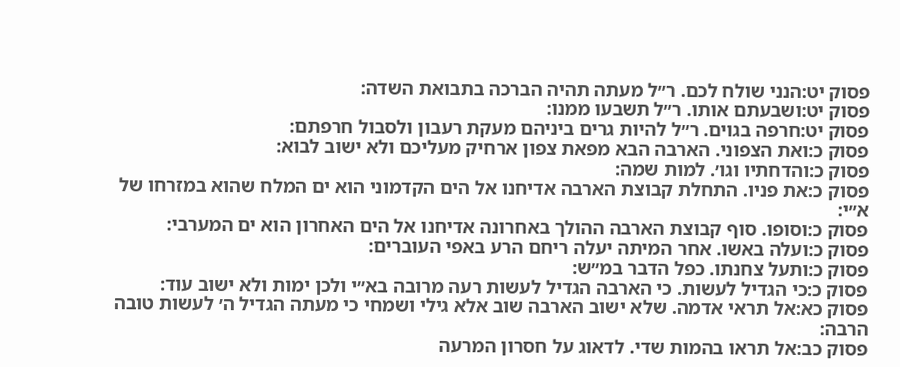פסוק יט:הנני שולח לכם. ר״ל מעתה תהיה הברכה בתבואת השדה:
פסוק יט:ושבעתם אותו. ר״ל תשבעו ממנו:
פסוק יט:חרפה בגוים. ר״ל להיות גרים ביניהם מעקת רעבון ולסבול חרפתם:
פסוק כ:ואת הצפוני. הארבה הבא מפאת צפון ארחיק מעליכם ולא ישוב לבוא:
פסוק כ:והדחתיו וגו׳. למות שמה:
פסוק כ:את פניו. התחלת קבוצת הארבה אדיחנו אל הים הקדמוני הוא ים המלח שהוא במזרחו של א״י:
פסוק כ:וסופו. סוף קבוצת הארבה ההולך באחרונה אדיחנו אל הים האחרון הוא ים המערבי:
פסוק כ:ועלה באשו. אחר המיתה יעלה ריחם הרע באפי העוברים:
פסוק כ:ותעל צחנתו. כפל הדבר במ״ש:
פסוק כ:כי הגדיל לעשות. כי הארבה הגדיל לעשות רעה מרובה בא״י ולכן ימות ולא ישוב עוד:
פסוק כא:אל תראי אדמה. שלא ישוב הארבה שוב אלא גילי ושמחי כי מעתה הגדיל ה׳ לעשות טובה הרבה:
פסוק כב:אל תראו בהמות שדי. לדאוג על חסרון המרעה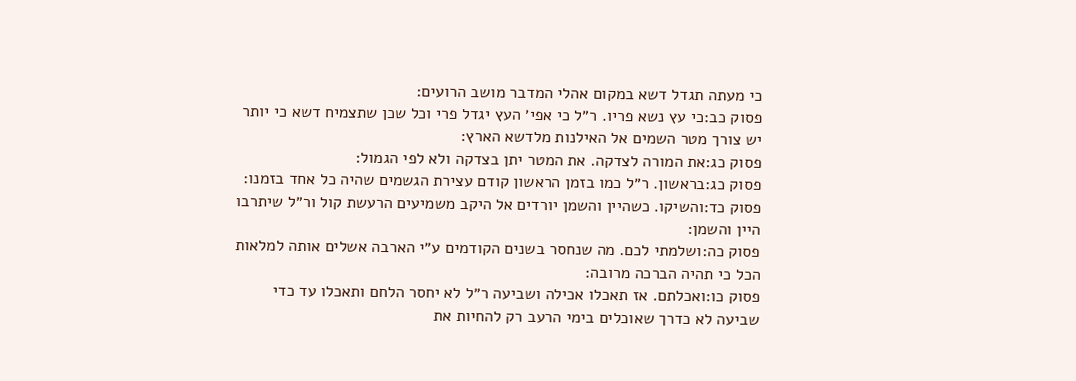כי מעתה תגדל דשא במקום אהלי המדבר מושב הרועים:
פסוק כב:כי עץ נשא פריו. ר״ל כי אפי׳ העץ יגדל פרי וכל שכן שתצמיח דשא כי יותר יש צורך מטר השמים אל האילנות מלדשא הארץ:
פסוק כג:את המורה לצדקה. את המטר יתן בצדקה ולא לפי הגמול:
פסוק כג:בראשון. ר״ל כמו בזמן הראשון קודם עצירת הגשמים שהיה כל אחד בזמנו:
פסוק כד:והשיקו. כשהיין והשמן יורדים אל היקב משמיעים הרעשת קול ור״ל שיתרבו היין והשמן:
פסוק כה:ושלמתי לכם. מה שנחסר בשנים הקודמים ע״י הארבה אשלים אותה למלאות הכל כי תהיה הברכה מרובה:
פסוק כו:ואכלתם. אז תאכלו אכילה ושביעה ר״ל לא יחסר הלחם ותאכלו עד כדי שביעה לא כדרך שאוכלים בימי הרעב רק להחיות את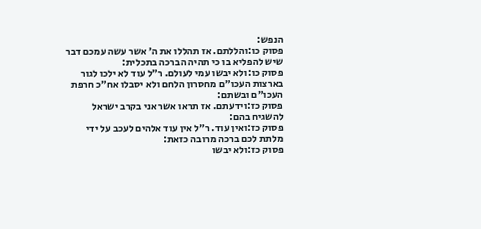הנפש:
פסוק כו:והללתם. אז תהללו את ה׳ אשר עשה עמכם דבר שיש להפליא בו כי תהיה הברכה בתכלית:
פסוק כו:ולא יבשו עמי לעולם. ר״ל עוד לא ילכו לגור בארצות העכו״ם מחסרון הלחם ולא יסבלו אח״כ חרפת העכו״ם ובשתם:
פסוק כז:וידעתם. אז תראו אשר אני בקרב ישראל להשגיח בהם:
פסוק כז:ואין עוד. ר״ל אין עוד אלהים לעכב על ידי מלתת לכם ברכה מרובה כזאת:
פסוק כז:ולא יבשו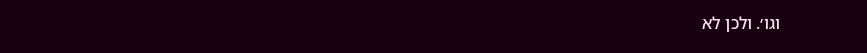וגו׳. ולכן לא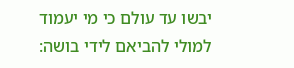יבשו עד עולם כי מי יעמוד למולי להביאם לידי בושה: